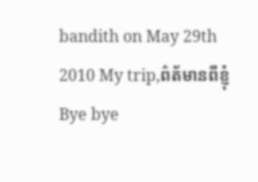bandith on May 29th 2010 My trip,ព៌ត័មានពីខ្ញុំ
Bye bye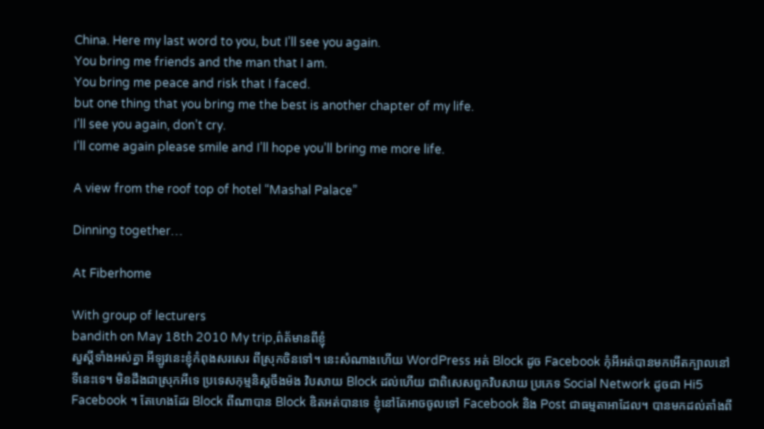China. Here my last word to you, but I’ll see you again.
You bring me friends and the man that I am.
You bring me peace and risk that I faced.
but one thing that you bring me the best is another chapter of my life.
I’ll see you again, don’t cry.
I’ll come again please smile and I’ll hope you’ll bring me more life.

A view from the roof top of hotel “Mashal Palace”

Dinning together…

At Fiberhome

With group of lecturers
bandith on May 18th 2010 My trip,ព៌ត័មានពីខ្ញុំ
សួស្តីទាំងអស់គ្នា អីឡូវនេះខ្ញុំកំពុងសរសេរ ពីស្រុកចិនទៅ។ នេះសំណាងហើយ WordPress អត់ Block ដូច Facebook កុំអីអត់បានមកអើតក្បាលនៅទីនេះទេ។ មិនដឹងជាស្រុកអីទេ ប្រទេសកុម្មនិស្តចឹងម៉ង វិបសាយ Block ដល់ហើយ ជាពិសេសពួកវិបសាយ ប្រភេទ Social Network ដូចជា Hi5 Facebook ។ តែហេងដែរ Block ពីណាបាន Block ឌិតអត់បានទេ ខ្ញុំនៅតែអាចចូលទៅ Facebook និង Post ជាធម្មតាអាដែល។ បានមកដល់តាំងពី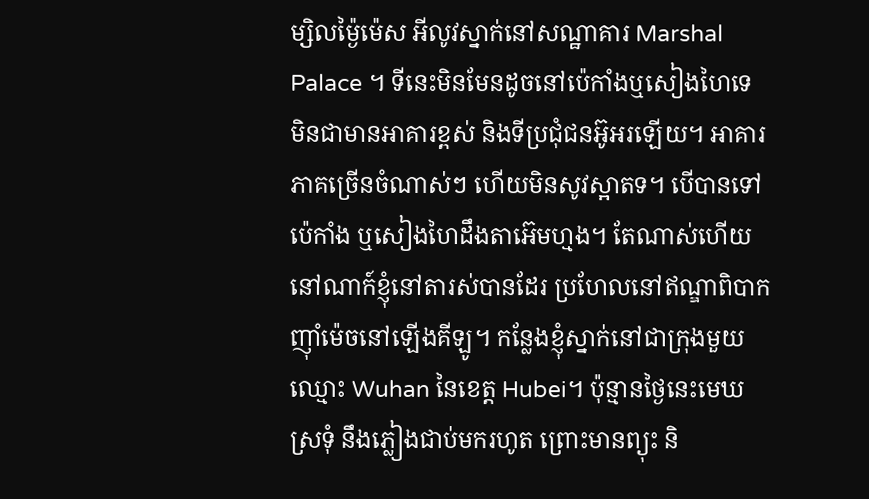ម្សិលម្ង៉ៃម៉េស អីលូវស្នាក់នៅសណ្ឋាគារ Marshal Palace ។ ទីនេះមិនមែនដូចនៅប៉េកាំងឬសៀងហៃទេ មិនជាមានអាគារខ្ពស់ និងទីប្រជុំជនអ៊ូអរឡើយ។ អាគារភាគច្រើនចំណាស់ៗ ហើយមិនសូវស្អាតទ។ បើបានទៅ ប៉េកាំង ឬសៀងហៃដឹងតាអ៊េមហ្មង។ តែណាស់ហើយនៅណាក៍ខ្ញុំនៅតារស់បានដែរ ប្រហែលនៅឥណ្ឌាពិបាកញ៉ាំម៉េចនៅឡើងគីឡូ។ កន្លែងខ្ញុំស្នាក់នៅជាក្រុងមួយ ឈ្មោះ Wuhan នៃខេត្ត Hubei។ ប៉ុន្មានថ្ងៃនេះមេឃ ស្រទុំ នឹងភ្លៀងជាប់មករហូត ព្រោះមានព្យុះ និ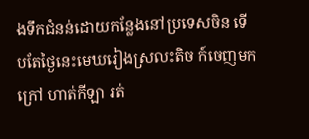ងទឹកជំនន់ដោយកន្លែងនៅប្រទេសចិន ទើបតែថ្ងៃនេះមេឃរៀងស្រលះតិច ក៍ចេញមកក្រៅ ហាត់កីឡា រត់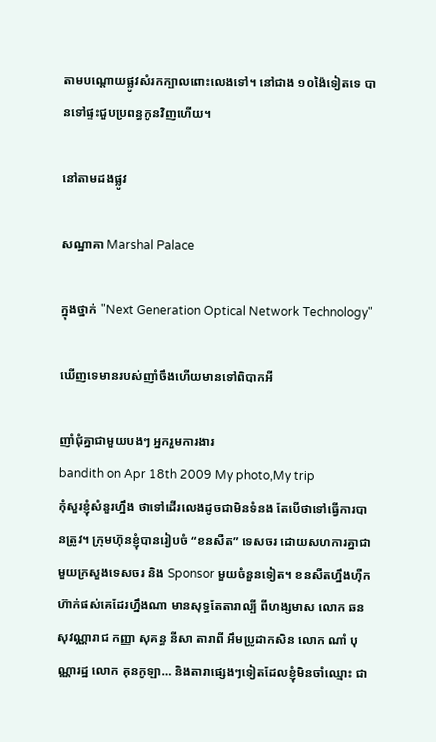តាមបណ្តោយផ្លូវសំរកក្បាលពោះលេងទៅ។ នៅជាង ១០ង៉ៃទៀតទេ បានទៅផ្ទះជួបប្រពន្ធកូនវិញហើយ។

នៅតាមដងផ្លូវ

សណ្ឋាគា Marshal Palace

ក្នុងថ្នាក់ "Next Generation Optical Network Technology"

ឃើញទេមានរបស់ញាំចឹងហើយមានទៅពិបាកអី

ញាំជុំគ្នាជាមួយបងៗ អ្នករួមការងារ
bandith on Apr 18th 2009 My photo,My trip
កុំសួរខ្ញុំសំនួរហ្នឹង ថាទៅដើរលេងដូចជាមិនទំនង តែបើថាទៅធ្វើការបានត្រូវ។ ក្រុមហ៊ុនខ្ញុំបានរៀបចំ “ខនសឺត” ទេសចរ ដោយសហការគ្នាជាមួយក្រសួងទេសចរ និង Sponsor មួយចំនួនទៀត។ ខនសឺតហ្នឹងហ៊ឺកហ៊ាក់ផស់គេដែរហ្នឹងណា មានសុទ្ធតែតារាល្បី ពីហង្សមាស លោក ឆន សុវណ្ណារាជ កញ្ញា សុគន្ធ នីសា តារាពី អឹមប្រូដាកសិន លោក ណាំ បុណ្ណារដ្ឋ លោក គុនកូឡា… និងតារាផ្សេងៗទៀតដែលខ្ញុំមិនចាំឈ្មោះ ជា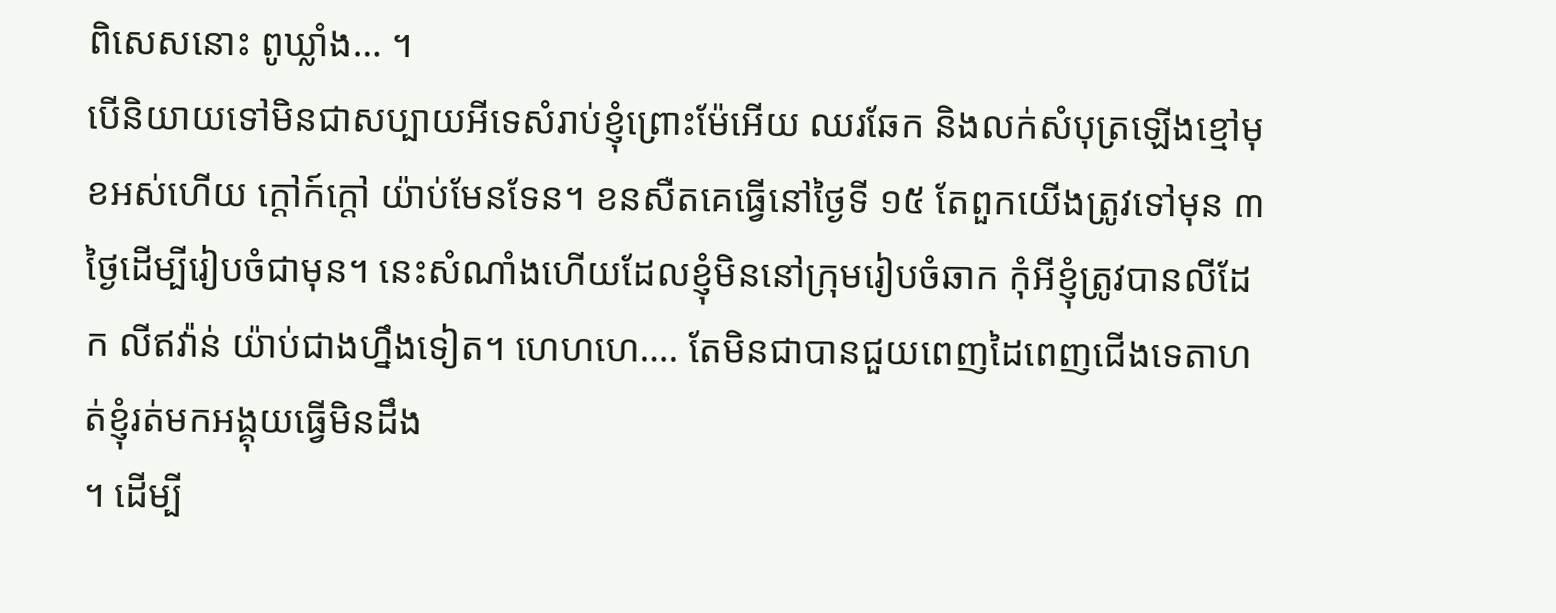ពិសេសនោះ ពូឃ្លាំង… ។
បើនិយាយទៅមិនជាសប្បាយអីទេសំរាប់ខ្ញុំព្រោះម៉ែអើយ ឈរឆែក និងលក់សំបុត្រឡើងខ្មៅមុខអស់ហើយ ក្ដៅក៍ក្ដៅ យ៉ាប់មែនទែន។ ខនសឺតគេធ្វើនៅថ្ងៃទី ១៥ តែពួកយើងត្រូវទៅមុន ៣ថ្ងៃដើម្បីរៀបចំជាមុន។ នេះសំណាំងហើយដែលខ្ញុំមិននៅក្រុមរៀបចំឆាក កុំអីខ្ញុំត្រូវបានលីដែក លីឥវ៉ាន់ យ៉ាប់ជាងហ្នឹងទៀត។ ហេហហេ…. តែមិនជាបានជួយពេញដៃពេញជើងទេតាហត់ខ្ញុំរត់មកអង្គុយធ្វើមិនដឹង
។ ដើម្បី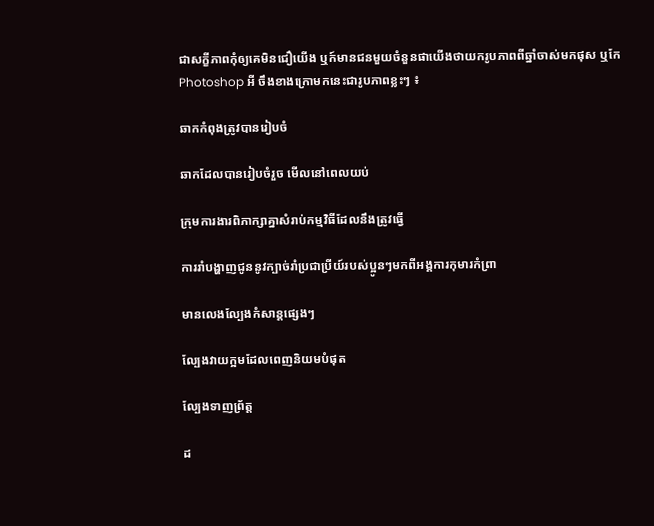ជាសក្ខីភាពកុំឲ្យគេមិនជឿយើង ឬក៍មានជនមួយចំនួនផាយើងថាយករូបភាពពីឆ្នាំចាស់មកផុស ឬកែ Photoshop អី ចឹងខាងក្រោមកនេះជារូបភាពខ្លះៗ ៖

ឆាកកំពុងត្រូវបានរៀបចំ

ឆាកដែលបានរៀបចំរួច មើលនៅពេលយប់

ក្រុមការងារពិភាក្សាគ្នាសំរាប់កម្មវិធីដែលនឹងត្រូវធ្វើ

ការរាំបង្ហាញជូននូវក្បាច់រាំប្រជាប្រីយ៍របស់ប្អូនៗមកពីអង្គការកុមារកំព្រា

មានលេងល្បែងកំសាន្ដផ្សេងៗ

ល្បែងវាយក្អមដែលពេញនិយមបំផុត

ល្បែងទាញព្រ័ត្ត

ដ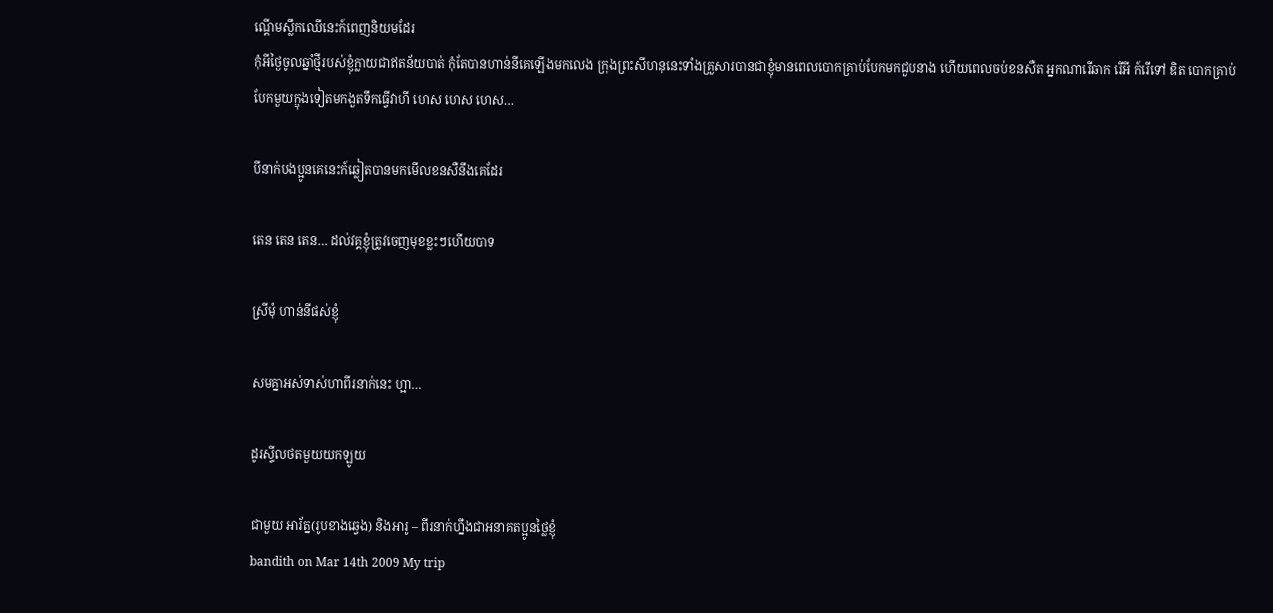ណ្ដើមស្លឹកឈើនេះក៍ពេញនិយមដែរ
កុំអីថ្ងៃចូលឆ្នាំថ្មីរបស់ខ្ញុំក្លាយជាឥតន័យបាត់ កុំតែបានហាន់នីគេឡើងមកលេង ក្រុងព្រះសីហនុនេះទាំងគ្រួសារបានជាខ្ញុំមានពេលបោកគ្រាប់បែកមកជួបនាង ហើយពេលចប់ខនសឺត អ្នកណារើឆាក រើអី ក៍រើទៅ ឌិត បោកគ្រាប់បែកមួយក្ឌុងទៀតមកងួតទឹកធ្វើវាហី ហេស ហេស ហេស…

បីនាក់បងប្អូនគេនេះក៍ឆ្លៀតបានមកមើលខនសឺនឹងគេដែរ

តេន តេន តេន… ដល់វគ្គខ្ញុំត្រូវចេញមុខខ្លះៗហើយបាទ

ស្រីមុំ ហាន់នីផស់ខ្ញុំ

សមគ្នាអស់ទាស់ហាពីរនាក់នេះ ហ្អា…

ដូរស្ទីលថតមួយយកឡូយ

ជាមួយ អារ័ត្ន(រូបខាងឆ្វេង) និងអារូ – ពីរនាក់ហ្នឹងជាអនាគតប្អូនថ្លៃខ្ញុំ
bandith on Mar 14th 2009 My trip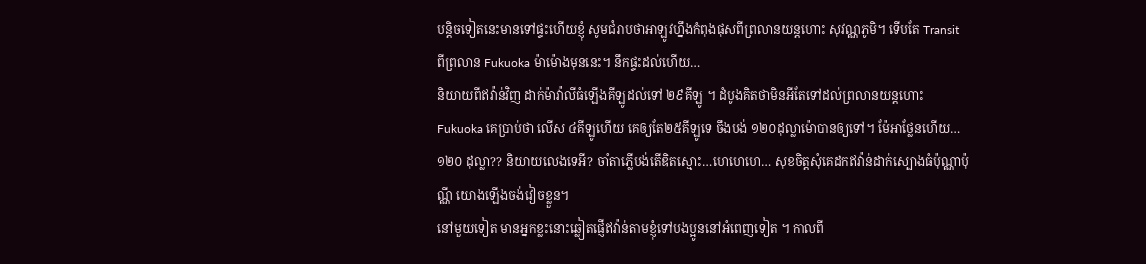បន្តិចទៀតនេះមានទៅផ្ទះហើយខ្ញុំ សូមជំរាបថាអាឡូវហ្នឹងកំពុងផុសពីព្រលានយន្តហោះ សុវណ្ណភូមិ។ ទើបតែ Transit ពីព្រលាន Fukuoka ម៉ាម៉ោងមុននេះ។ នឹកផ្ទះដល់ហើយ…
និយាយពីឥវ៉ាន់វិញ ដាក់ម៉ាវ៉ាលីធំឡើងគីឡូដល់ទៅ ២៩គីឡូ ។ ដំបូងគិតថាមិនអីតែទៅដល់ព្រលានយន្ដហោះ Fukuoka គេប្រាប់ថា លើស ៤គីឡូហើយ គេឲ្យតែ២៥គីឡូទេ ចឹងបង់ ១២០ដុល្លាម៉ោបានឲ្យទៅ។ ម៉ែអាថ្លែនហើយ… ១២០ ដុល្លា?? និយាយលេងទេអី? ចាំតាភ្លើបង់តើឌិតស្មោះ…ហេហេហេ… សុខចិត្តសុំគេដកឥវ៉ាន់ដាក់ស្បោងធំប៉ុណ្ណាប៉ុណ្ណី យោងឡើងចង់វៀចខ្លួន។
នៅមួយទៀត មានអ្នកខ្លះនោះឆ្លៀតផ្ញើឥវ៉ាន់តាមខ្ញុំទៅបងប្អូននៅអំពេញទៀត ។ កាលពី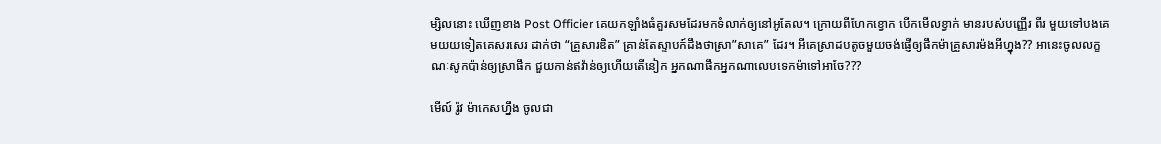ម្សិលនោះ ឃើញខាង Post Officier គេយកឡាំងធំគួរសមដែរមកទំលាក់ឲ្យនៅអូតែល។ ក្រោយពីហែកខ្វោក បើកមើលខ្វាក់ មានរបស់បញ្ញើរ ពីរ មួយទៅបងគេ មយយទៀតគេសរសេរ ដាក់ថា “គ្រួសារឌិត” គ្រាន់តែស្ទាបក៍ដឹងថាស្រា”សាគេ” ដែរ។ អីគេស្រាដបតូចមួយចង់ផ្ញើឲ្យផឹកម៉ាគ្រួសារម៉ងអីហ្នុង?? អានេះចូលលក្ខណៈសូកប៉ាន់ឲ្យស្រាផឹក ជួយកាន់ឥវ៉ាន់ឲ្យហើយតើនៀក អ្នកណាផឹកអ្នកណាលេបទេកម៉ាទៅអាចែ???

មើល៍ រ៉ូវ ម៉ាកេសហ្នឹង ចូលជា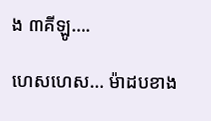ង ៣គីឡូ….

ហេសហេស… ម៉ាដបខាង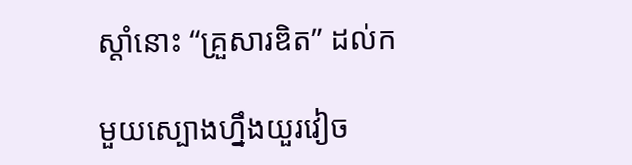ស្តាំនោះ “គ្រួសារឌិត” ដល់ក

មួយស្បោងហ្នឹងយួរវៀច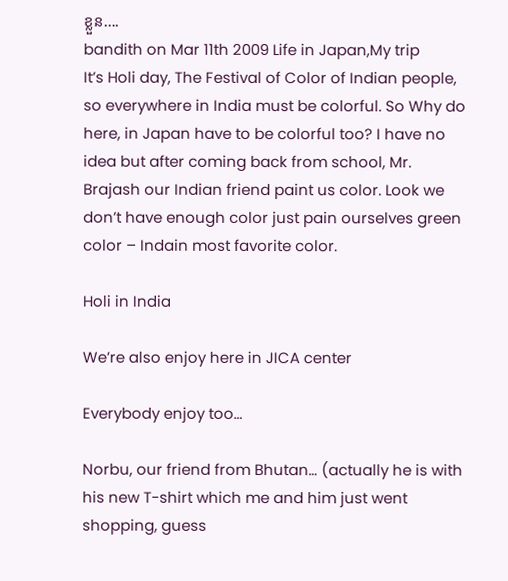ខ្លួន….
bandith on Mar 11th 2009 Life in Japan,My trip
It’s Holi day, The Festival of Color of Indian people, so everywhere in India must be colorful. So Why do here, in Japan have to be colorful too? I have no idea but after coming back from school, Mr. Brajash our Indian friend paint us color. Look we don’t have enough color just pain ourselves green color – Indain most favorite color.

Holi in India

We’re also enjoy here in JICA center

Everybody enjoy too…

Norbu, our friend from Bhutan… (actually he is with his new T-shirt which me and him just went shopping, guess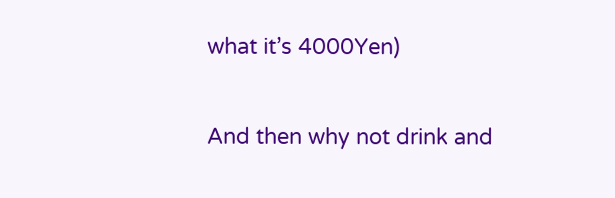what it’s 4000Yen)

And then why not drink and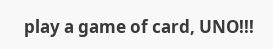play a game of card, UNO!!!